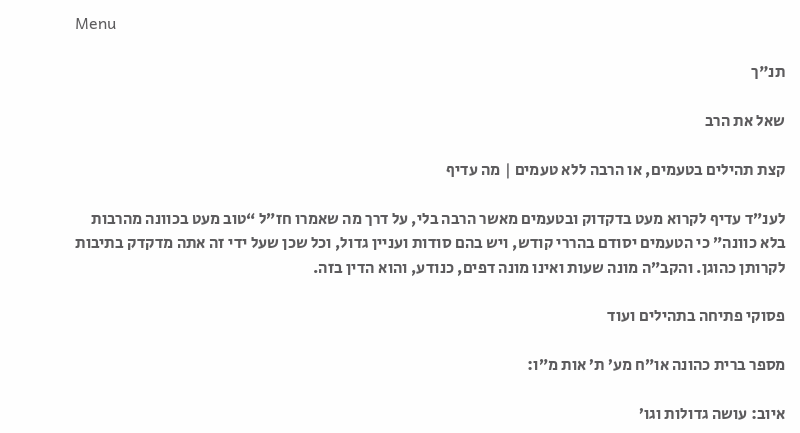Menu

תנ"ך

שאל את הרב

קצת תהילים בטעמים, או הרבה ללא טעמים | מה עדיף

לענ”ד עדיף לקרוא מעט בדקדוק ובטעמים מאשר הרבה בלי, על דרך מה שאמרו חז”ל “טוב מעט בכוונה מהרבות בלא כוונה” כי הטעמים יסודם בהררי קודש, ויש בהם סודות ועניין גדול, וכל שכן שעל ידי זה אתה מדקדק בתיבות לקרותן כהוגן. והקב”ה מונה שעות ואינו מונה דפים, כנודע, והוא הדין בזה.

פסוקי פתיחה בתהילים ועוד

מספר ברית כהונה או”ח מע’ ת’ אות מ”ו:

איוב: עושה גדולות וגו’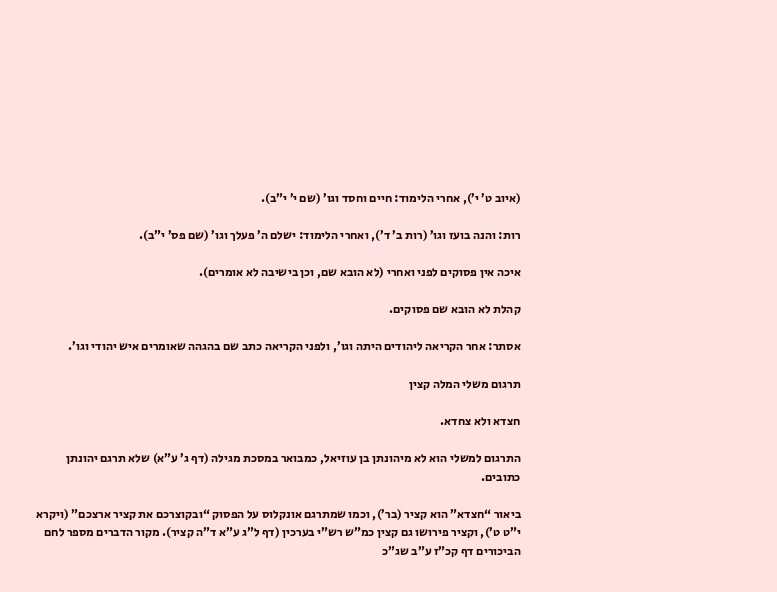(איוב ט’ י’), אחרי הלימוד: חיים וחסד וגו’ (שם י’ י”ב).

רות: והנה בועז וגו’ (רות ב’ ד’), ואחרי הלימוד: ישלם ה’ פעלך וגו’ (שם פס’ י”ב).

איכה אין פסוקים לפני ואחרי (לא הובא שם, וכן בישיבה לא אומרים).

קהלת לא הובא שם פסוקים.

אסתר: אחר הקריאה ליהודים היתה וגו’, ולפני הקריאה כתב שם בהגהה שאומרים איש יהודי וגו’.

תרגום משלי המלה קצין

חצדא ולא צחדא.

התרגום למשלי הוא לא מיהונתן בן עוזיאל, כמבואר במסכת מגילה (דף ג’ ע”א) שלא תרגם יהונתן כתובים.

ביאור “חצדא” הוא קציר (בר’), וכמו שמתרגם אונקלוס על הפסוק “ובקוצרכם את קציר ארצכם” (ויקרא י”ט ט’), וקציר פירושו גם קצין כמ”ש רש”י בערכין (דף ל”ג ע”א ד”ה קציר). מקור הדברים מספר לחם הביכורים דף קכ”ז ע”ב שג”כ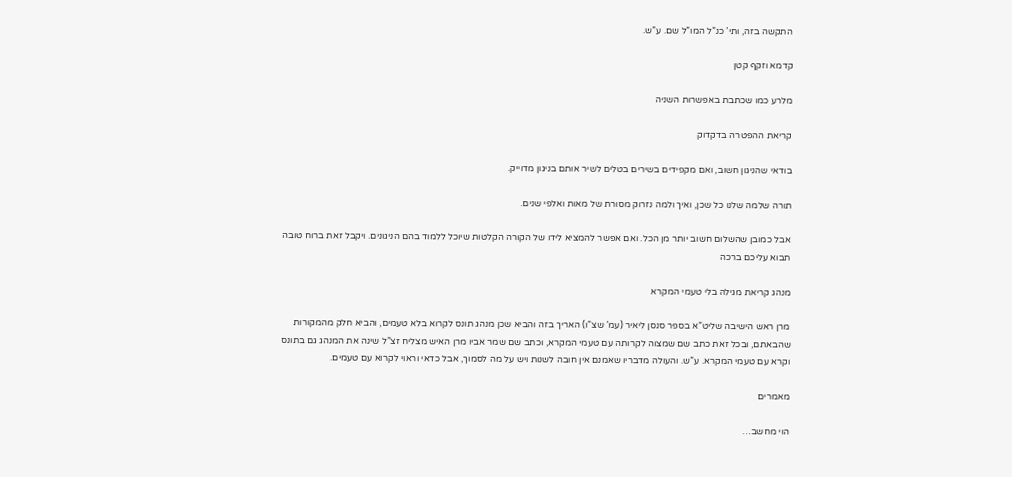התקשה בזה, ותי’ כנ”ל המו”ל שם. ע”ש.

קדמא וזקף קטן

מלרע כמו שכתבת באפשרות השניה

קריאת ההפטרה בדקדוק

בודאי שהניגון חשוב, ואם מקפידים בשירים בטלים לשיר אותם בניגון מדוייק.

תורה שלמה שלנו כל שכן, ואיך ולמה נזרוק מסורת של מאות ואלפי שנים.

אבל כמובן שהשלום חשוב יותר מן הכל. ואם אפשר להמציא לידו של הקורה הקלטות שיוכל ללמוד בהם הניגונים. ויקבל זאת ברוח טובה תבוא עליכם ברכה

מנהג קריאת מגילה בלי טעמי המקרא

מרן ראש הישיבה שליט”א בספר סנסן ליאיר (עמ’ שצ”ו) האריך בזה והביא שכן מנהג תונס לקרוא בלא טעמים, והביא חלק מהמקורות שהבאתם, ובכל זאת כתב שם שמצוה לקרותה עם טעמי המקרא, וכתב שם שמר אביו מרן האיש מצליח זצ”ל שינה את המנהג גם בתונס וקרא עם טעמי המקרא. ע”ש. והעולה מדבריו שאמנם אין חובה לשנות ויש על מה לסמוך, אבל כדאי וראוי לקרוא עם טעמים.

מאמרים

הוי מחשב…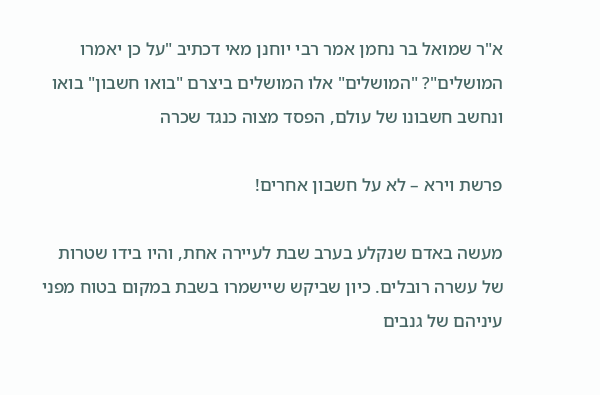א"ר שמואל בר נחמן אמר רבי יוחנן מאי דכתיב "על כן יאמרו המושלים"? "המושלים" אלו המושלים ביצרם "בואו חשבון" בואו ונחשב חשבונו של עולם, הפסד מצוה כנגד שכרה

פרשת וירא – לא על חשבון אחרים!

מעשה באדם שנקלע בערב שבת לעיירה אחת, והיו בידו שטרות של עשרה רובלים. כיון שביקש שיישמרו בשבת במקום בטוח מפני עיניהם של גנבים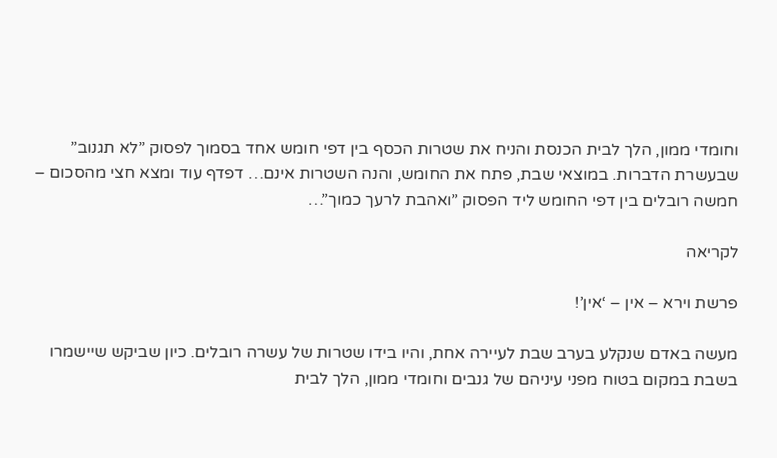וחומדי ממון, הלך לבית הכנסת והניח את שטרות הכסף בין דפי חומש אחד בסמוך לפסוק ”לא תגנוב” שבעשרת הדברות. במוצאי שבת, פתח את החומש, והנה השטרות אינם… דפדף עוד ומצא חצי מהסכום – חמשה רובלים בין דפי החומש ליד הפסוק ”ואהבת לרעך כמוך”…

לקריאה

פרשת וירא – אין – ‘אין’!

מעשה באדם שנקלע בערב שבת לעיירה אחת, והיו בידו שטרות של עשרה רובלים. כיון שביקש שיישמרו בשבת במקום בטוח מפני עיניהם של גנבים וחומדי ממון, הלך לבית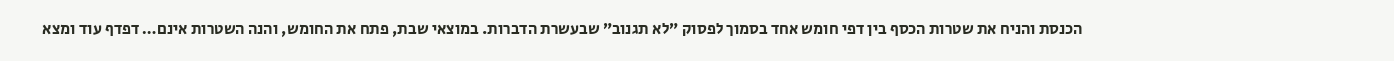הכנסת והניח את שטרות הכסף בין דפי חומש אחד בסמוך לפסוק ”לא תגנוב” שבעשרת הדברות. במוצאי שבת, פתח את החומש, והנה השטרות אינם… דפדף עוד ומצא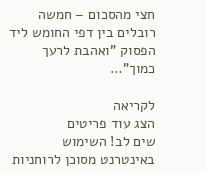חצי מהסכום – חמשה רובלים בין דפי החומש ליד הפסוק ”ואהבת לרעך כמוך”…

לקריאה
הצג עוד פריטים
שים לב! השימוש באינטרנט מסוכן לרוחניות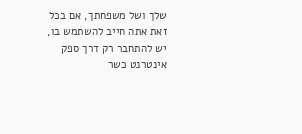שלך ושל משפחתך, אם בכל זאת אתה חייב להשתמש בו, יש להתחבר רק דרך ספק אינטרנט כשר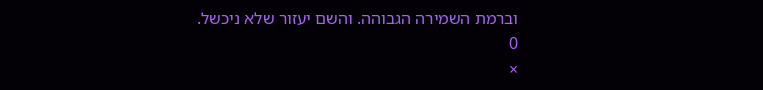וברמת השמירה הגבוהה. והשם יעזור שלא ניכשל.
0
×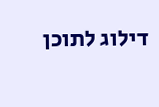דילוג לתוכן